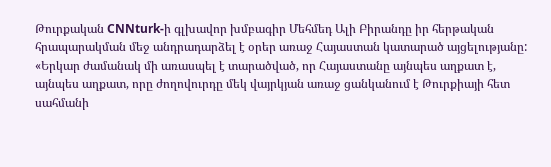Թուրքական CNNturk-ի գլխավոր խմբագիր Մեհմեդ Ալի Բիրանդը իր հերթական հրապարակման մեջ անդրադարձել է օրեր առաջ Հայաստան կատարած այցելությանը:
«Երկար ժամանակ մի առասպել է տարածված, որ Հայաստանը այնպես աղքատ է, այնպես աղքատ, որը ժողովուրդը մեկ վայրկյան առաջ ցանկանում է Թուրքիայի հետ սահմանի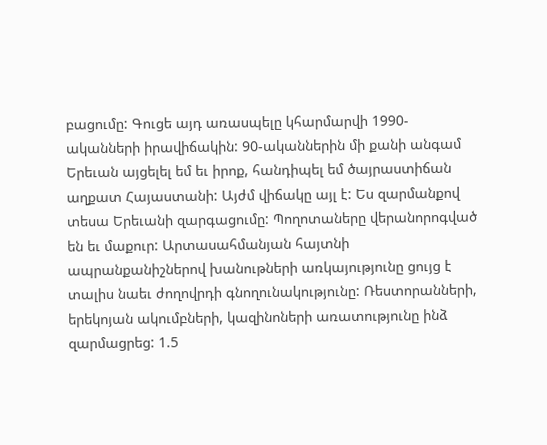բացումը: Գուցե այդ առասպելը կհարմարվի 1990-ականների իրավիճակին: 90-ականներին մի քանի անգամ Երեւան այցելել եմ եւ իրոք, հանդիպել եմ ծայրաստիճան աղքատ Հայաստանի: Այժմ վիճակը այլ է: Ես զարմանքով տեսա Երեւանի զարգացումը: Պողոտաները վերանորոգված են եւ մաքուր: Արտասահմանյան հայտնի ապրանքանիշներով խանութների առկայությունը ցույց է տալիս նաեւ ժողովրդի գնողունակությունը: Ռեստորանների, երեկոյան ակումբների, կազինոների առատությունը ինձ զարմացրեց: 1.5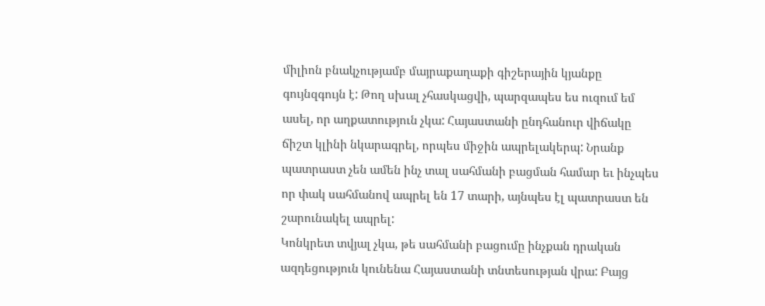միլիոն բնակչությամբ մայրաքաղաքի գիշերային կյանքը գույնզգույն է: Թող սխալ չհասկացվի, պարզապես ես ուզում եմ ասել, որ աղքատություն չկա: Հայաստանի ընդհանուր վիճակը ճիշտ կլինի նկարագրել, որպես միջին ապրելակերպ: Նրանք պատրաստ չեն ամեն ինչ տալ սահմանի բացման համար եւ ինչպես որ փակ սահմանով ապրել են 17 տարի, այնպես էլ պատրաստ են շարունակել ապրել:
Կոնկրետ տվյալ չկա, թե սահմանի բացումը ինչքան դրական ազդեցություն կունենա Հայաստանի տնտեսության վրա: Բայց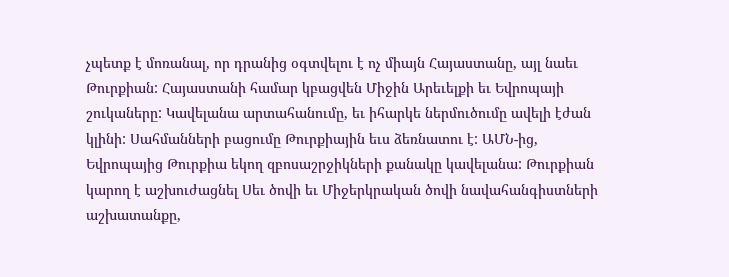չպետք է մոռանալ, որ դրանից օգտվելու է ոչ միայն Հայաստանը, այլ նաեւ Թուրքիան: Հայաստանի համար կբացվեն Միջին Արեւելքի եւ Եվրոպայի շուկաները: Կավելանա արտահանումը, եւ իհարկե ներմուծումը ավելի էժան կլինի: Սահմանների բացումը Թուրքիային եւս ձեռնատու է: ԱՄՆ-ից, Եվրոպայից Թուրքիա եկող զբոսաշրջիկների քանակը կավելանա: Թուրքիան կարող է աշխուժացնել Սեւ ծովի եւ Միջերկրական ծովի նավահանգիստների աշխատանքը,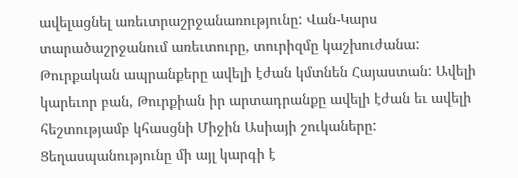ավելացնել առեւտրաշրջանառությունը: Վան-Կարս տարածաշրջանում առեւտուրը, տուրիզմը կաշխուժանա: Թուրքական ապրանքերը ավելի էժան կմտնեն Հայաստան: Ավելի կարեւոր բան, Թուրքիան իր արտադրանքը ավելի էժան եւ ավելի հեշտությամբ կհասցնի Միջին Ասիայի շուկաները:
Ցեղասպանությունը մի այլ կարգի է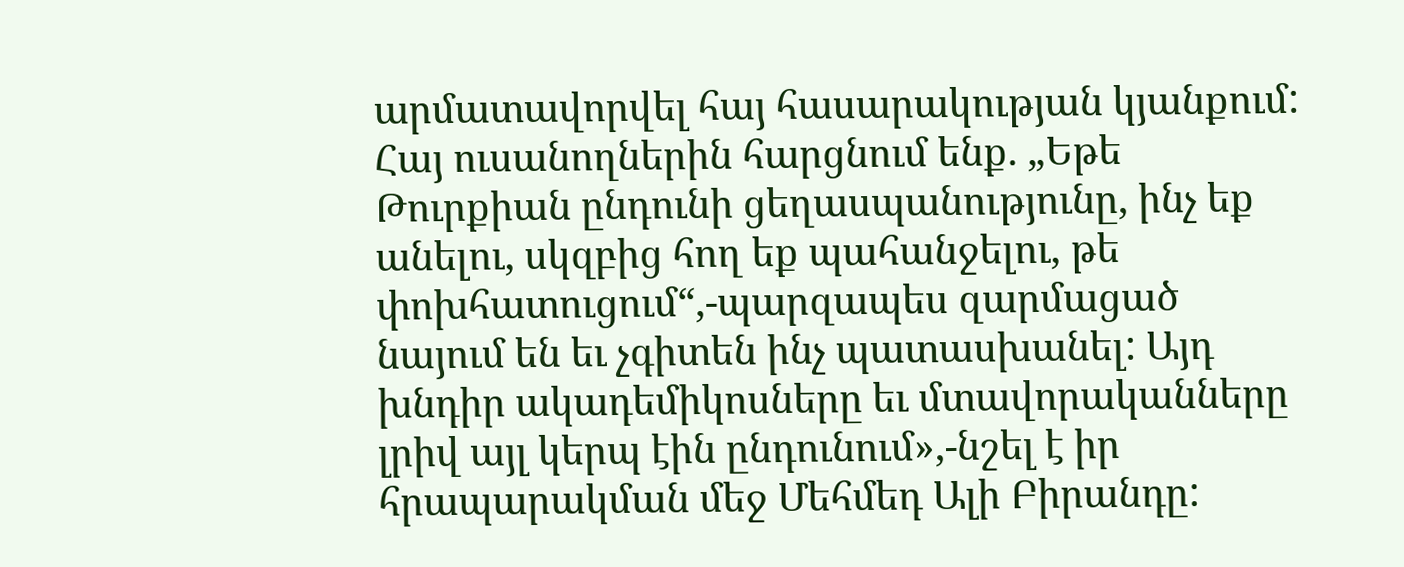արմատավորվել հայ հասարակության կյանքում: Հայ ուսանողներին հարցնում ենք. „Եթե Թուրքիան ընդունի ցեղասպանությունը, ինչ եք անելու, սկզբից հող եք պահանջելու, թե փոխհատուցում“,-պարզապես զարմացած նայում են եւ չգիտեն ինչ պատասխանել: Այդ խնդիր ակադեմիկոսները եւ մտավորականները լրիվ այլ կերպ էին ընդունում»,-նշել է իր հրապարակման մեջ Մեհմեդ Ալի Բիրանդը: